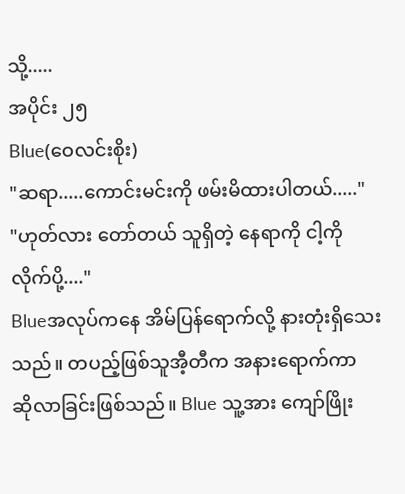သို့.....
အပိုင်း ၂၅
Blue(ဝေလင်းစိုး)
"ဆရာ.....ကောင်းမင်းကို ဖမ်းမိထားပါတယ်....."
"ဟုတ်လား တော်တယ် သူရှိတဲ့ နေရာကို ငါ့ကိုလိုက်ပို့...."
Blueအလုပ်ကနေ အိမ်ပြန်ရောက်လို့ နားတုံးရှိသေးသည်။ တပည့်ဖြစ်သူအီ့တီက အနားရောက်ကာ ဆိုလာခြင်းဖြစ်သည်။ Blue သူ့အား ကျော်ဖြိုး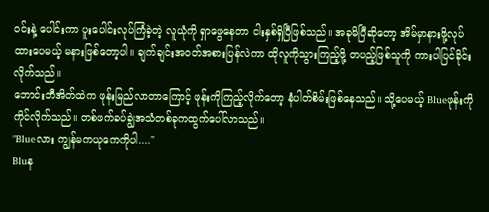ဝင်းနဲ့ ပေါင်းကာ ပူးပေါင်းလုပ်ကြံခဲ့တဲ့ လူယုံကို ရှာဖွေနေတာ ငါးနှစ်ရှိပြီဖြစ်သည်။ အခုမိပြီဆိုတော့ အိမ်မှာနားဖို့လုပ်ထားပေမယ့် မနားဖြစ်တော့ပါ။ ချက်ချင်းအဝတ်အစားပြန်လဲကာ ထိုလူကိုသွားကြည့်ဖို့ တပည့်ဖြစ်သူကို ကားပါပြင်ခိုင်းလိုက်သည်။
ဘောင်းဘီအိတ်ထဲက ဖုန်းမြည်လာတာကြောင့် ဖုန်းကိုကြည့်လိုက်တော့ နံပါတ်စိမ်းဖြစ်နေသည်။ သို့ပေမယ့် Blueဖုန်းကိုကိုင်လိုက်သည်။ တစ်ဖက်ခပ်ချွဲအသံတစ်ခုကထွက်ပေါ်လာသည်။
"Blueလား ကျွန်မကယုကေကိုပါ...."
Bluန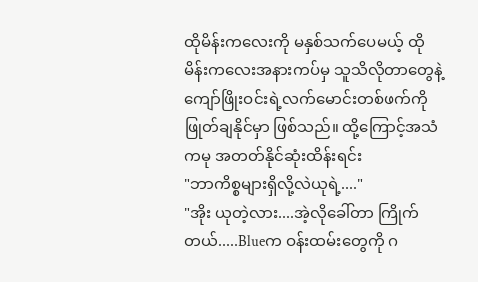ထိုမိန်းကလေးကို မနှစ်သက်ပေမယ့် ထိုမိန်းကလေးအနားကပ်မှ သူသိလိုတာတွေနဲ့ ကျော်ဖြိုးဝင်းရဲ့လက်မောင်းတစ်ဖက်ကို ဖြုတ်ချနိုင်မှာ ဖြစ်သည်။ ထို့ကြောင့်အသံကမု အတတ်နိုင်ဆုံးထိန်းရင်း
"ဘာကိစ္စများရှိလို့လဲယုရဲ့...."
"အိုး ယုတဲ့လား....အဲ့လိုခေါ်တာ ကြိုက်တယ်.....Blueက ဝန်းထမ်းတွေကို ဂ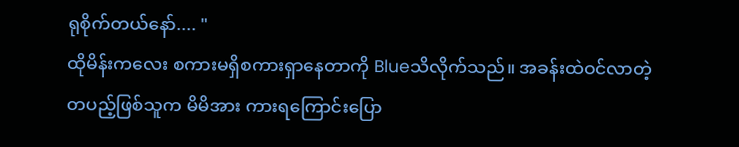ရုစိုက်တယ်နော်.... "
ထိုမိန်းကလေး စကားမရှိစကားရှာနေတာကို Blueသိလိုက်သည်။ အခန်းထဲဝင်လာတဲ့ တပည့်ဖြစ်သူက မိမိအား ကားရကြောင်းပြော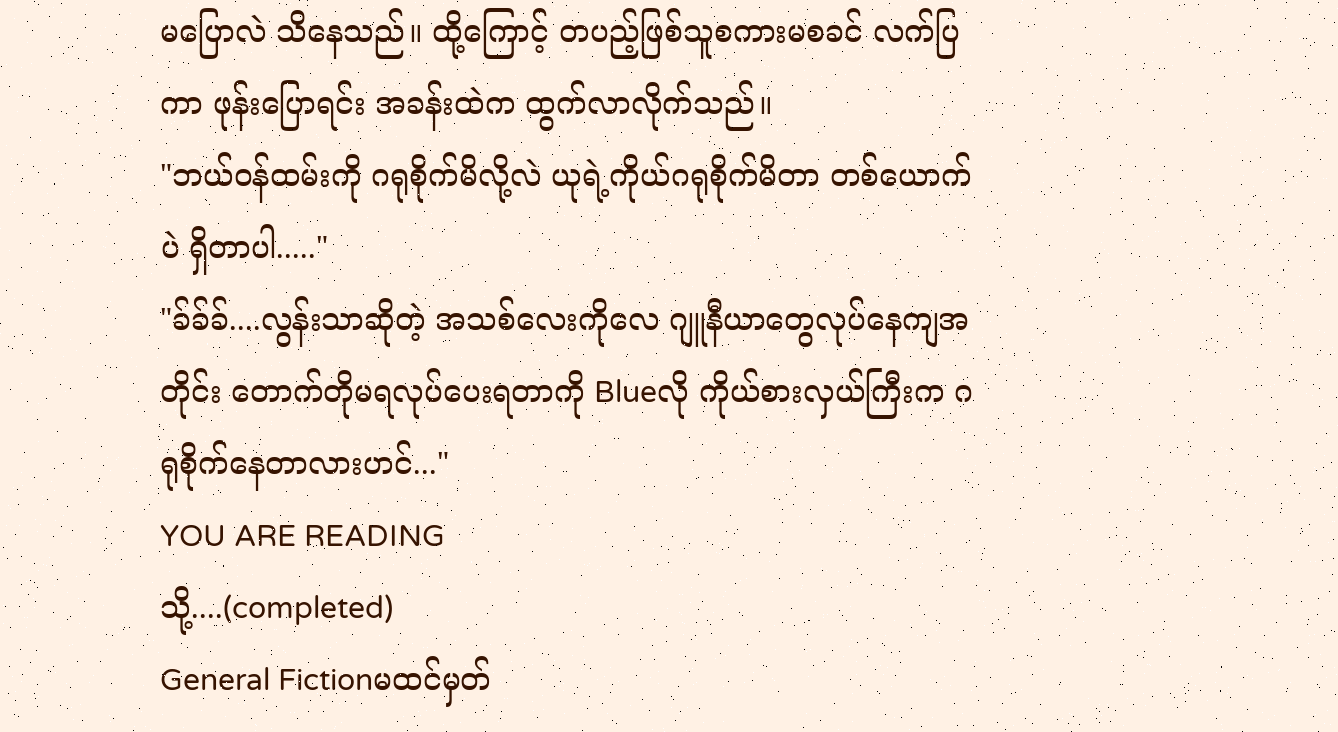မပြောလဲ သိနေသည်။ ထို့ကြောင့် တပည့်ဖြစ်သူစကားမစခင် လက်ပြကာ ဖုန်းပြောရင်း အခန်းထဲက ထွက်လာလိုက်သည်။
"ဘယ်ဝန်ထမ်းကို ဂရုစိုက်မိလို့လဲ ယုရဲ့ကိုယ်ဂရုစိုက်မိတာ တစ်ယောက်ပဲ ရှိတာပါ....."
"ခ်ခ်ခ်....လွန်းသာဆိုတဲ့ အသစ်လေးကိုလေ ဂျူနီယာတွေလုပ်နေကျအတိုင်း တောက်တိုမရလုပ်ပေးရတာကို Blueလို ကိုယ်စားလှယ်ကြီးက ဂရုစိုက်နေတာလားဟင်..."
YOU ARE READING
သို့....(completed)
General Fictionမထင်မှတ်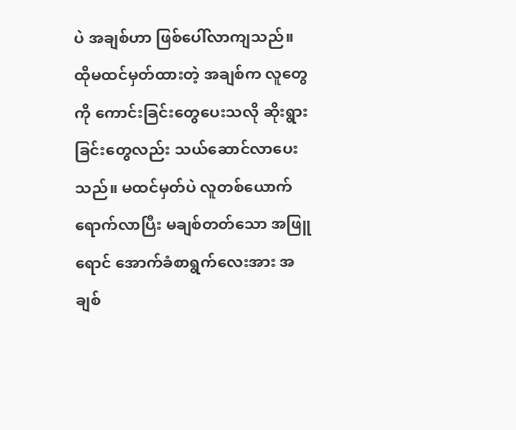ပဲ အချစ်ဟာ ဖြစ်ပေါ်လာကျသည်။ ထိုမထင်မှတ်ထားတဲ့ အချစ်က လူတွေကို ကောင်းခြင်းတွေပေးသလို ဆိုးရွားခြင်းတွေလည်း သယ်ဆောင်လာပေးသည်။ မထင်မှတ်ပဲ လူတစ်ယောက်ရောက်လာပြီး မချစ်တတ်သော အဖြူရောင် အောက်ခံစာရွက်လေးအား အချစ်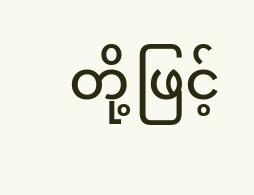တို့ဖြင့်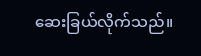ဆေးခြယ်လိုက်သည်။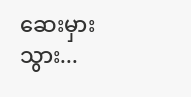ဆေးမှားသွား...